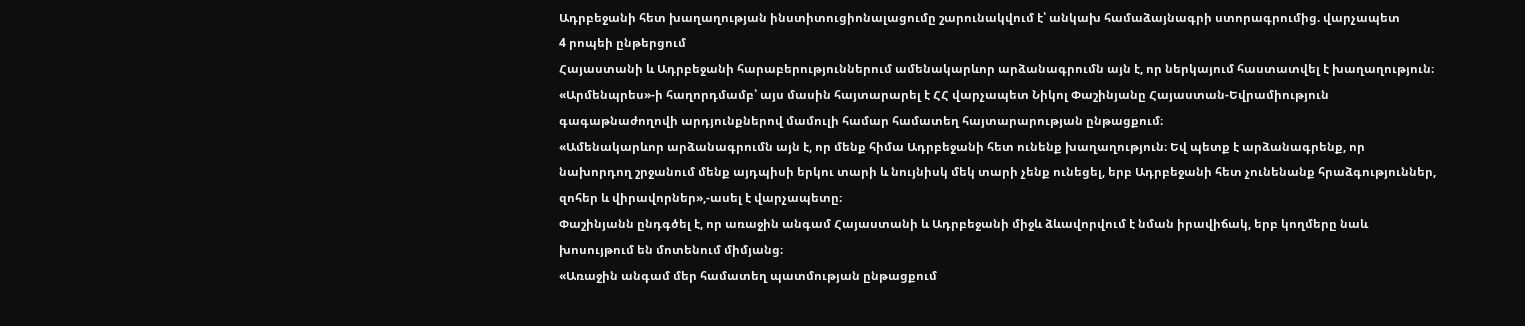Ադրբեջանի հետ խաղաղության ինստիտուցիոնալացումը շարունակվում է՝ անկախ համաձայնագրի ստորագրումից. վարչապետ
4 րոպեի ընթերցում
Հայաստանի և Ադրբեջանի հարաբերություններում ամենակարևոր արձանագրումն այն է, որ ներկայում հաստատվել է խաղաղություն։ «Արմենպրես»-ի հաղորդմամբ՝ այս մասին հայտարարել է ՀՀ վարչապետ Նիկոլ Փաշինյանը Հայաստան-Եվրամիություն գագաթնաժողովի արդյունքներով մամուլի համար համատեղ հայտարարության ընթացքում։
«Ամենակարևոր արձանագրումն այն է, որ մենք հիմա Ադրբեջանի հետ ունենք խաղաղություն։ Եվ պետք է արձանագրենք, որ նախորդող շրջանում մենք այդպիսի երկու տարի և նույնիսկ մեկ տարի չենք ունեցել, երբ Ադրբեջանի հետ չունենանք հրաձգություններ, զոհեր և վիրավորներ»,-ասել է վարչապետը։
Փաշինյանն ընդգծել է, որ առաջին անգամ Հայաստանի և Ադրբեջանի միջև ձևավորվում է նման իրավիճակ, երբ կողմերը նաև խոսույթում են մոտենում միմյանց։
«Առաջին անգամ մեր համատեղ պատմության ընթացքում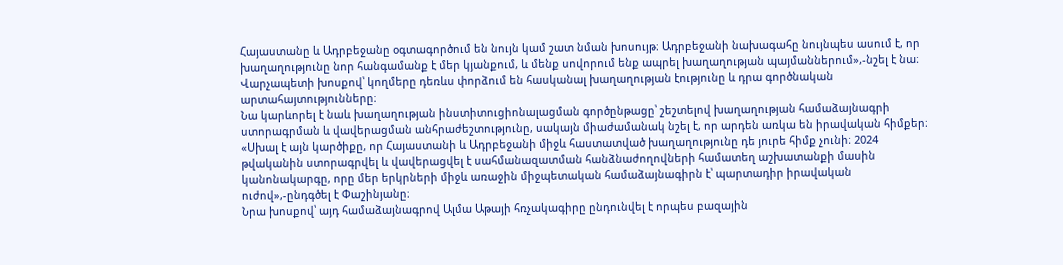Հայաստանը և Ադրբեջանը օգտագործում են նույն կամ շատ նման խոսույթ։ Ադրբեջանի նախագահը նույնպես ասում է, որ խաղաղությունը նոր հանգամանք է մեր կյանքում, և մենք սովորում ենք ապրել խաղաղության պայմաններում»,-նշել է նա։
Վարչապետի խոսքով՝ կողմերը դեռևս փորձում են հասկանալ խաղաղության էությունը և դրա գործնական արտահայտությունները։
Նա կարևորել է նաև խաղաղության ինստիտուցիոնալացման գործընթացը՝ շեշտելով խաղաղության համաձայնագրի ստորագրման և վավերացման անհրաժեշտությունը, սակայն միաժամանակ նշել է, որ արդեն առկա են իրավական հիմքեր։
«Սխալ է այն կարծիքը, որ Հայաստանի և Ադրբեջանի միջև հաստատված խաղաղությունը դե յուրե հիմք չունի։ 2024 թվականին ստորագրվել և վավերացվել է սահմանազատման հանձնաժողովների համատեղ աշխատանքի մասին կանոնակարգը, որը մեր երկրների միջև առաջին միջպետական համաձայնագիրն է՝ պարտադիր իրավական ուժով»,-ընդգծել է Փաշինյանը։
Նրա խոսքով՝ այդ համաձայնագրով Ալմա Աթայի հռչակագիրը ընդունվել է որպես բազային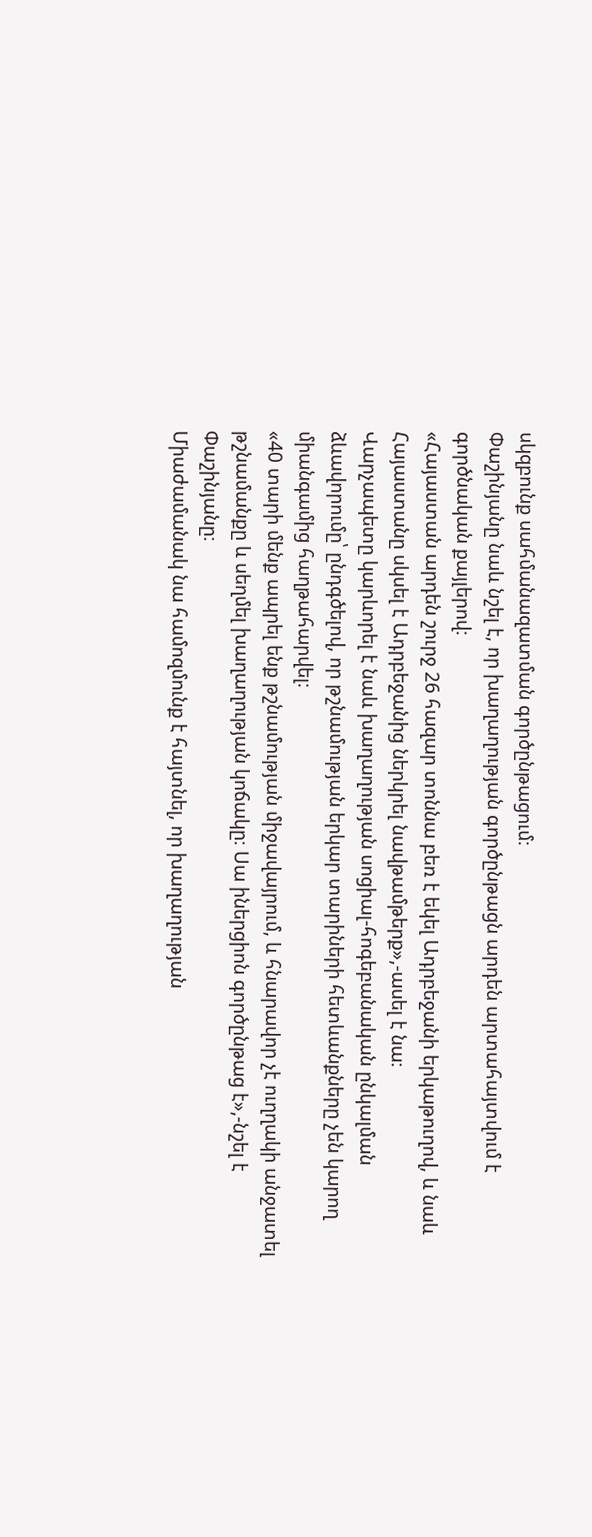սկզբունք սահմանազատման գործընթացում։
Փաշինյանը նաև նշել է, որ խաղաղության գործընթացն արդեն արտահայտվում է գործնական քայլերով։
«Հայաստան արդեն շուրջ 26 հազար տոննա բեռ է եկել Ադրբեջանի երկաթուղով, և նաև Հայաստանը սկսել է Ադրբեջանից ներկրել նավթամթերք»,-ասել է նա։
Վարչապետը կարևորել է նաև խաղաղության սոցիալ-հոգեբանական ընկալման ձևավորումը՝ ընդգծելով, որ թշնամության երկար տարիների հետևանքները չեն կարող միանգամից հաղթահարվել։
«40 տարի մենք ապրել ենք թշնամության միջավայրում, և հնարավոր չէ ուղղակի անջատել թշնամանքը և սեղմել խաղաղության կոճակը։ Սա իներցիոն գործընթաց է»,-նշել է Փաշինյանը։
Միաժամանակ նա համոզմունք է հայտնել, որ խաղաղության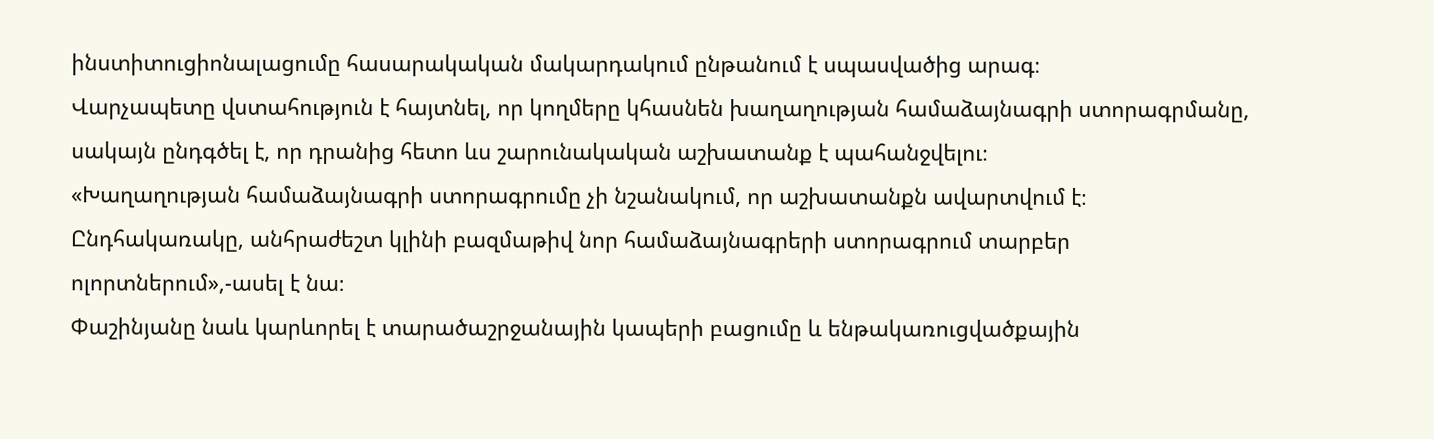ինստիտուցիոնալացումը հասարակական մակարդակում ընթանում է սպասվածից արագ։
Վարչապետը վստահություն է հայտնել, որ կողմերը կհասնեն խաղաղության համաձայնագրի ստորագրմանը, սակայն ընդգծել է, որ դրանից հետո ևս շարունակական աշխատանք է պահանջվելու։
«Խաղաղության համաձայնագրի ստորագրումը չի նշանակում, որ աշխատանքն ավարտվում է։ Ընդհակառակը, անհրաժեշտ կլինի բազմաթիվ նոր համաձայնագրերի ստորագրում տարբեր ոլորտներում»,-ասել է նա։
Փաշինյանը նաև կարևորել է տարածաշրջանային կապերի բացումը և ենթակառուցվածքային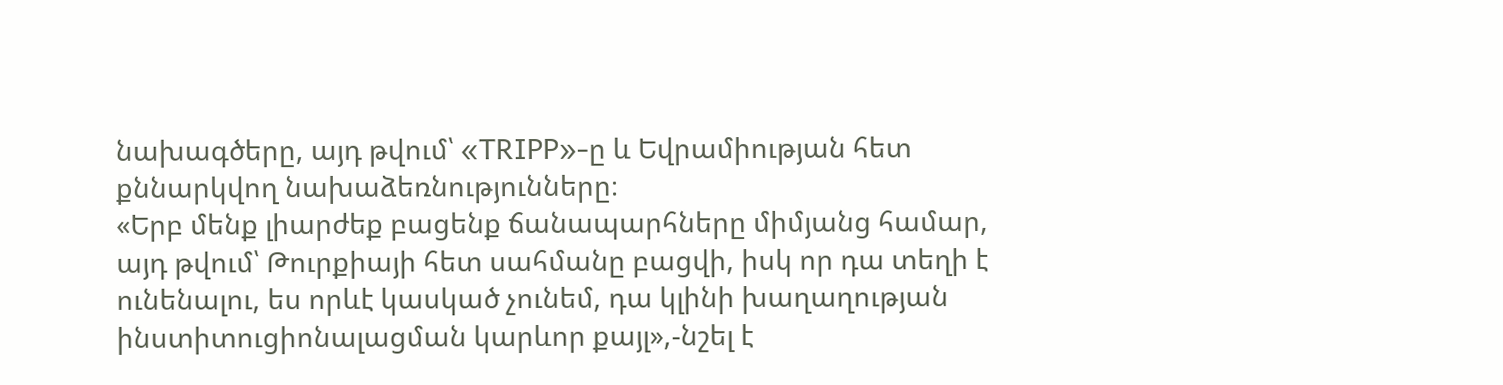նախագծերը, այդ թվում՝ «TRIPP»-ը և Եվրամիության հետ քննարկվող նախաձեռնությունները։
«Երբ մենք լիարժեք բացենք ճանապարհները միմյանց համար, այդ թվում՝ Թուրքիայի հետ սահմանը բացվի, իսկ որ դա տեղի է ունենալու, ես որևէ կասկած չունեմ, դա կլինի խաղաղության ինստիտուցիոնալացման կարևոր քայլ»,-նշել է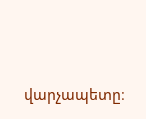վարչապետը։